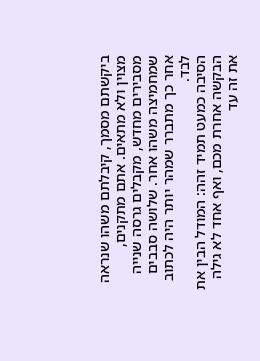ביקשתם מסמך, קיבלתם משהו שנראה מצוין ולא מתאים. אתם מתקנים, מסבירים מחדש, מקבלים גרסה שנייה שמחמיצה משהו אחר. שלושה סבבים אחר כך מתברר שמהר יותר היה לכתוב לבד.
הסיבה כמעט תמיד זהה: המודל הבין את הבקשה אחרת מכם, ואף אחד לא גילה את זה עד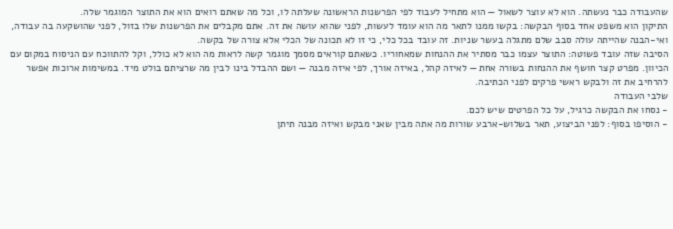שהעבודה כבר נעשתה. הוא לא עוצר לשאול — הוא מתחיל לעבוד לפי הפרשנות הראשונה שעלתה לו, וכל מה שאתם רואים הוא את התוצר המוגמר שלה.
התיקון הוא משפט אחד בסוף הבקשה: בקשו ממנו לתאר מה הוא עומד לעשות, לפני שהוא עושה את זה. אתם מקבלים את הפרשנות שלו בזול, לפני שהושקעה בה עבודה, ואי-הבנה שהייתה עולה סבב שלם מתגלה בעשר שניות. זה עובד בכל כלי, כי זו לא תכונה של הכלי אלא צורה של בקשה.
הסיבה שזה עובד פשוטה: התוצר עצמו כבר מסתיר את ההנחות שמאחוריו. כשאתם קוראים מסמך מוגמר קשה לראות מה הוא לא כולל, וקל להתווכח עם הניסוח במקום עם הכיוון. מפרט קצר חושף את ההנחות בשורה אחת — לאיזה קהל, באיזה אורך, לפי איזה מבנה — ושם ההבדל בינו לבין מה שרציתם בולט מיד. במשימות ארוכות אפשר להרחיב את זה ולבקש ראשי פרקים לפני הכתיבה.
שלבי העבודה
- נסחו את הבקשה כרגיל, על כל הפרטים שיש לכם.
- הוסיפו בסוף: לפני הביצוע, תאר בשלוש-ארבע שורות מה אתה מבין שאני מבקש ואיזה מבנה תיתן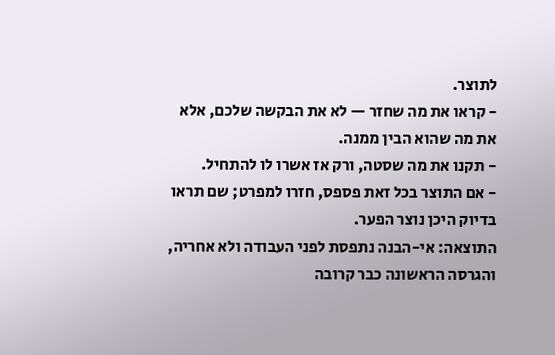לתוצר.
- קראו את מה שחזר — לא את הבקשה שלכם, אלא את מה שהוא הבין ממנה.
- תקנו את מה שסטה, ורק אז אשרו לו להתחיל.
- אם התוצר בכל זאת פספס, חזרו למפרט; שם תראו בדיוק היכן נוצר הפער.
התוצאה: אי-הבנה נתפסת לפני העבודה ולא אחריה, והגרסה הראשונה כבר קרובה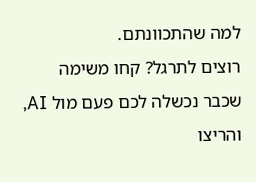למה שהתכוונתם.
רוצים לתרגל? קחו משימה שכבר נכשלה לכם פעם מול AI, והריצו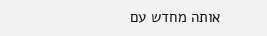אותה מחדש עם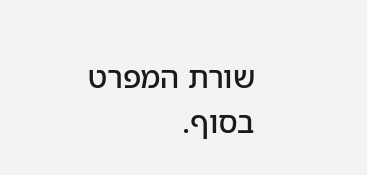שורת המפרט בסוף.